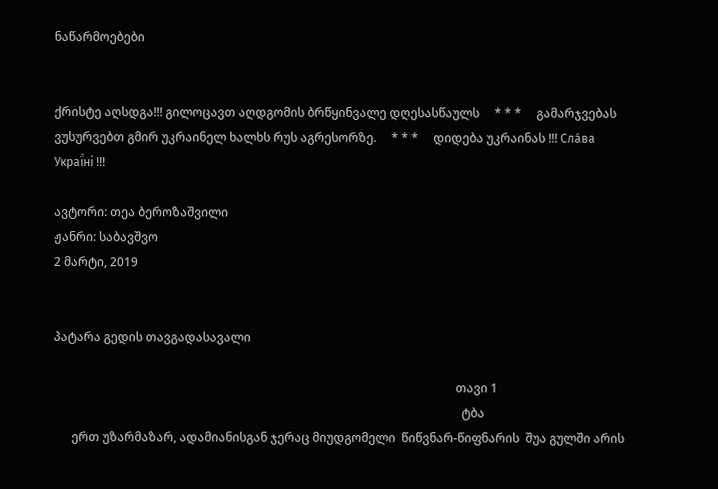ნაწარმოებები


ქრისტე აღსდგა!!! გილოცავთ აღდგომის ბრწყინვალე დღესასწაულს     * * *     გამარჯვებას ვუსურვებთ გმირ უკრაინელ ხალხს რუს აგრესორზე.     * * *     დიდება უკრაინას !!! Сла́ва Украї́ні !!!

ავტორი: თეა ბეროზაშვილი
ჟანრი: საბავშვო
2 მარტი, 2019


პატარა გედის თავგადასავალი

                                                                                                                                      თავი 1
                                                                                                                                        ტბა
      ერთ უზარმაზარ, ადამიანისგან ჯერაც მიუდგომელი  წიწვნარ-წიფნარის  შუა გულში არის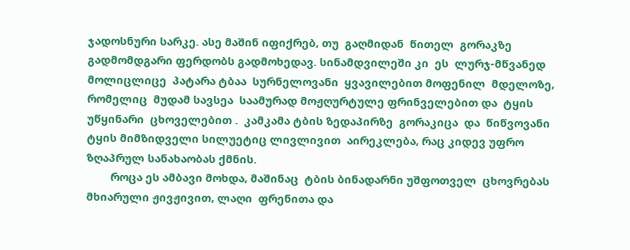ჯადოსნური სარკე. ასე მაშინ იფიქრებ, თუ  გაღმიდან  წითელ  გორაკზე  გადმომდგარი ფერდობს გადმოხედავ. სინამდვილეში კი  ეს  ლურჯ-მწვანედ  მოლიცლიცე  პატარა ტბაა  სურნელოვანი  ყვავილებით მოფენილ  მდელოზე, რომელიც  მუდამ სავსეა  საამურად მოჟღურტულე ფრინველებით და  ტყის უწყინარი  ცხოველებით .  კამკამა ტბის ზედაპირზე  გორაკიცა  და  წიწვოვანი  ტყის მიმზიდველი სილუეტიც ლივლივით  აირეკლება, რაც კიდევ უფრო ზღაპრულ სანახაობას ქმნის.
        როცა ეს ამბავი მოხდა, მაშინაც  ტბის ბინადარნი უშფოთველ  ცხოვრებას მხიარული ჟივჟივით, ლაღი  ფრენითა და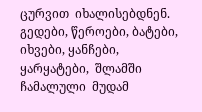ცურვით  იხალისებდნენ. გედები, წეროები, ბატები, იხვები, ყანჩები, ყარყატები,  შლამში ჩამალული  მუდამ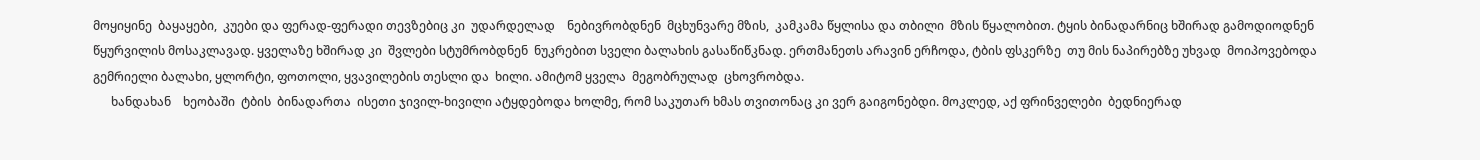მოყიყინე  ბაყაყები,  კუები და ფერად-ფერადი თევზებიც კი  უდარდელად    ნებივრობდნენ  მცხუნვარე მზის,  კამკამა წყლისა და თბილი  მზის წყალობით. ტყის ბინადარნიც ხშირად გამოდიოდნენ წყურვილის მოსაკლავად. ყველაზე ხშირად კი  შვლები სტუმრობდნენ  ნუკრებით სველი ბალახის გასაწიწკნად. ერთმანეთს არავინ ერჩოდა, ტბის ფსკერზე  თუ მის ნაპირებზე უხვად  მოიპოვებოდა    გემრიელი ბალახი, ყლორტი, ფოთოლი, ყვავილების თესლი და  ხილი. ამიტომ ყველა  მეგობრულად  ცხოვრობდა.
      ხანდახან    ხეობაში  ტბის  ბინადართა  ისეთი ჯივილ-ხივილი ატყდებოდა ხოლმე, რომ საკუთარ ხმას თვითონაც კი ვერ გაიგონებდი. მოკლედ, აქ ფრინველები  ბედნიერად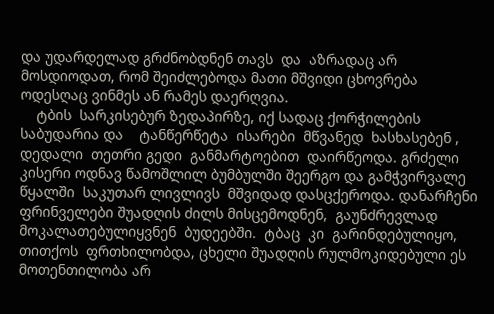და უდარდელად გრძნობდნენ თავს  და  აზრადაც არ მოსდიოდათ, რომ შეიძლებოდა მათი მშვიდი ცხოვრება  ოდესღაც ვინმეს ან რამეს დაერღვია.
    ტბის  სარკისებურ ზედაპირზე, იქ სადაც ქორჭილების საბუდარია და    ტანწერწეტა  ისარები  მწვანედ  ხასხასებენ ,  დედალი  თეთრი გედი  განმარტოებით  დაირწეოდა. გრძელი კისერი ოდნავ წამოშლილ ბუმბულში შეერგო და გამჭვირვალე წყალში  საკუთარ ლივლივს  მშვიდად დასცქეროდა. დანარჩენი ფრინველები შუადღის ძილს მისცემოდნენ,  გაუნძრევლად მოკალათებულიყვნენ  ბუდეებში.  ტბაც  კი  გარინდებულიყო,  თითქოს  ფრთხილობდა, ცხელი შუადღის რულმოკიდებული ეს მოთენთილობა არ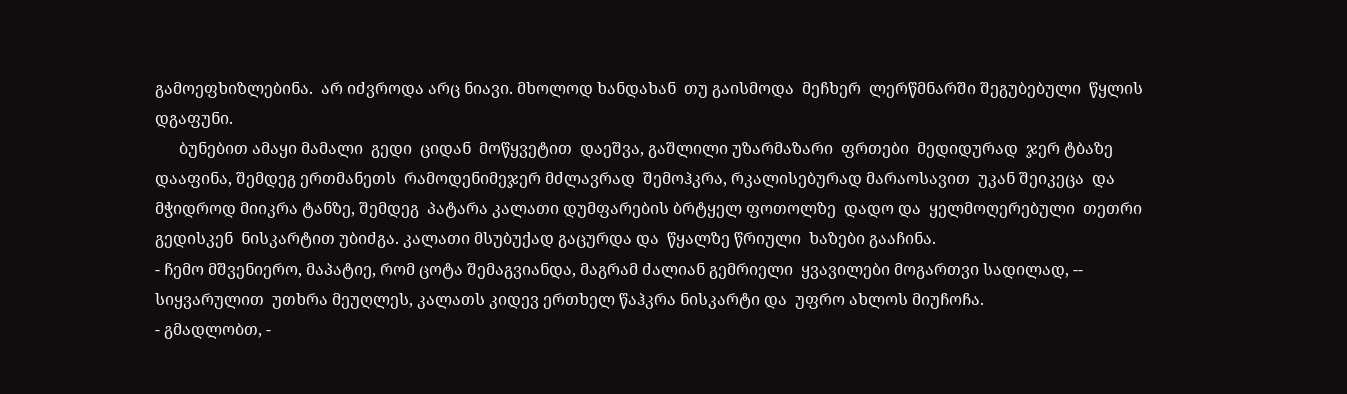გამოეფხიზლებინა.  არ იძვროდა არც ნიავი. მხოლოდ ხანდახან  თუ გაისმოდა  მეჩხერ  ლერწმნარში შეგუბებული  წყლის დგაფუნი.
      ბუნებით ამაყი მამალი  გედი  ციდან  მოწყვეტით  დაეშვა, გაშლილი უზარმაზარი  ფრთები  მედიდურად  ჯერ ტბაზე დააფინა, შემდეგ ერთმანეთს  რამოდენიმეჯერ მძლავრად  შემოჰკრა, რკალისებურად მარაოსავით  უკან შეიკეცა  და მჭიდროდ მიიკრა ტანზე, შემდეგ  პატარა კალათი დუმფარების ბრტყელ ფოთოლზე  დადო და  ყელმოღერებული  თეთრი გედისკენ  ნისკარტით უბიძგა. კალათი მსუბუქად გაცურდა და  წყალზე წრიული  ხაზები გააჩინა.
- ჩემო მშვენიერო, მაპატიე, რომ ცოტა შემაგვიანდა, მაგრამ ძალიან გემრიელი  ყვავილები მოგართვი სადილად, --  სიყვარულით  უთხრა მეუღლეს, კალათს კიდევ ერთხელ წაჰკრა ნისკარტი და  უფრო ახლოს მიუჩოჩა.
- გმადლობთ, -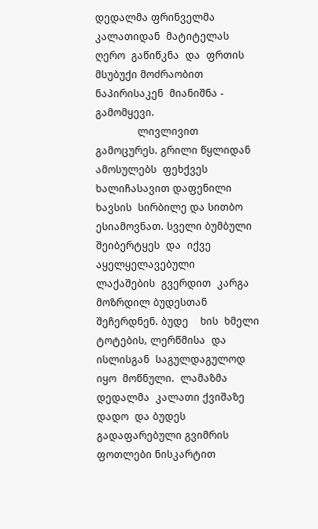დედალმა ფრინველმა  კალათიდან  მატიტელას  ღერო  გაწიწკნა  და  ფრთის მსუბუქი მოძრაობით ნაპირისაკენ  მიანიშნა -  გამომყევი.
              ლივლივით  გამოცურეს. გრილი წყლიდან ამოსულებს  ფეხქვეს ხალიჩასავით დაფენილი  ხავსის  სირბილე და სითბო ესიამოვნათ. სველი ბუმბული შეიბერტყეს  და  იქვე  აყელყელავებული  ლაქაშების  გვერდით  კარგა მოზრდილ ბუდესთან შეჩერდნენ. ბუდე    ხის  ხმელი  ტოტების, ლერწმისა  და ისლისგან  საგულდაგულოდ იყო  მოწნული.  ლამაზმა  დედალმა  კალათი ქვიშაზე დადო  და ბუდეს  გადაფარებული გვიმრის ფოთლები ნისკარტით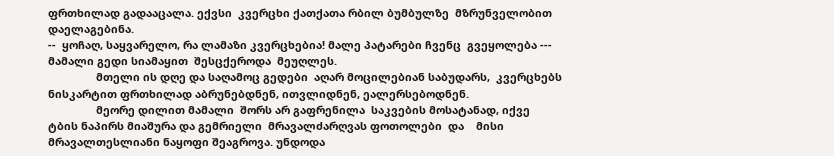ფრთხილად გადააცალა. ექვსი  კვერცხი ქათქათა რბილ ბუმბულზე  მზრუნველობით  დაელაგებინა.
--  ყოჩაღ, საყვარელო, რა ლამაზი კვერცხებია! მალე პატარები ჩვენც  გვეყოლება --- მამალი გედი სიამაყით  შესცქეროდა  მეუღლეს.
                მთელი ის დღე და საღამოც გედები  აღარ მოცილებიან საბუდარს,  კვერცხებს  ნისკარტით ფრთხილად აბრუნებდნენ, ითვლიდნენ, ეალერსებოდნენ.
                მეორე დილით მამალი  შორს არ გაფრენილა  საკვების მოსატანად, იქვე  ტბის ნაპირს მიაშურა და გემრიელი  მრავალძარღვას ფოთოლები  და    მისი მრავალთესლიანი ნაყოფი შეაგროვა. უნდოდა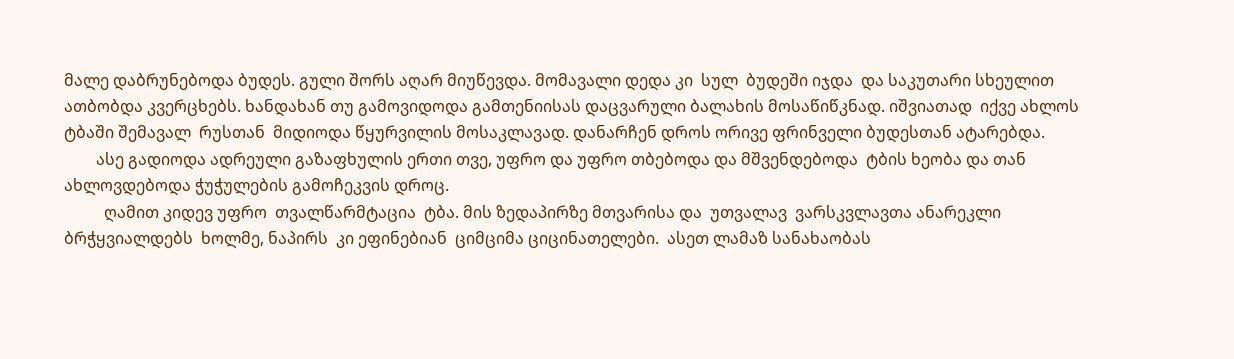მალე დაბრუნებოდა ბუდეს. გული შორს აღარ მიუწევდა. მომავალი დედა კი  სულ  ბუდეში იჯდა  და საკუთარი სხეულით ათბობდა კვერცხებს. ხანდახან თუ გამოვიდოდა გამთენიისას დაცვარული ბალახის მოსაწიწკნად. იშვიათად  იქვე ახლოს  ტბაში შემავალ  რუსთან  მიდიოდა წყურვილის მოსაკლავად. დანარჩენ დროს ორივე ფრინველი ბუდესთან ატარებდა.
        ასე გადიოდა ადრეული გაზაფხულის ერთი თვე, უფრო და უფრო თბებოდა და მშვენდებოდა  ტბის ხეობა და თან ახლოვდებოდა ჭუჭულების გამოჩეკვის დროც.
          ღამით კიდევ უფრო  თვალწარმტაცია  ტბა. მის ზედაპირზე მთვარისა და  უთვალავ  ვარსკვლავთა ანარეკლი  ბრჭყვიალდებს  ხოლმე, ნაპირს  კი ეფინებიან  ციმციმა ციცინათელები.  ასეთ ლამაზ სანახაობას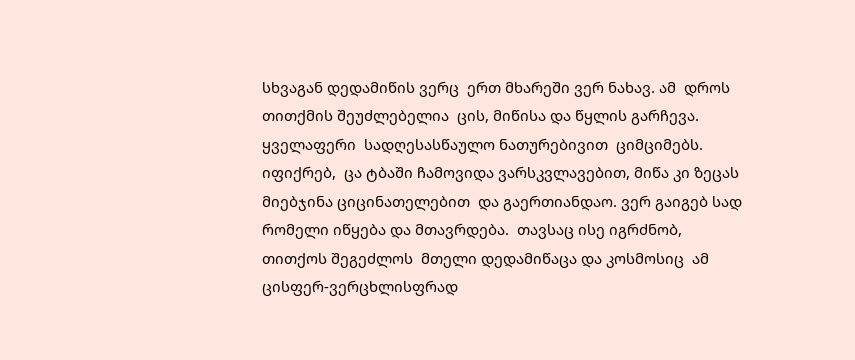სხვაგან დედამიწის ვერც  ერთ მხარეში ვერ ნახავ. ამ  დროს თითქმის შეუძლებელია  ცის, მიწისა და წყლის გარჩევა. ყველაფერი  სადღესასწაულო ნათურებივით  ციმციმებს. იფიქრებ,  ცა ტბაში ჩამოვიდა ვარსკვლავებით, მიწა კი ზეცას მიებჯინა ციცინათელებით  და გაერთიანდაო. ვერ გაიგებ სად რომელი იწყება და მთავრდება.  თავსაც ისე იგრძნობ, თითქოს შეგეძლოს  მთელი დედამიწაცა და კოსმოსიც  ამ  ცისფერ-ვერცხლისფრად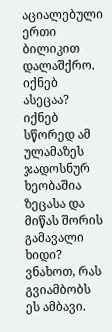აციალებული ერთი ბილიკით  დალაშქრო. იქნებ ასეცაა?  იქნებ სწორედ ამ  ულამაზეს  ჯადოსნურ ხეობაშია  ზეცასა და მიწას შორის გამავალი ხიდი?  ვნახოთ, რას გვიამბობს ეს ამბავი.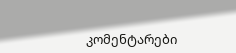კომენტარები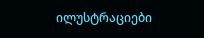ილუსტრაციები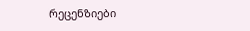რეცენზიები